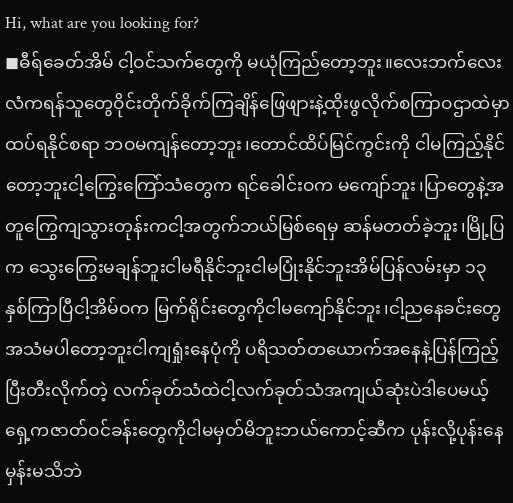Hi, what are you looking for?
◼ဓီရ်ခေတ်အိမ် ငါ့ဝင်သက်တွေကို မယုံကြည်တော့ဘူး။လေးဘက်လေးလံကရန်သူတွေဝိုင်းတိုက်ခိုက်ကြချိန်ဖြေဖျားနဲ့ထိုးဖွလိုက်စကြာဝဌာထဲမှာထပ်ရနိုင်စရာ ဘဝမကျန်တော့ဘူး၊တောင်ထိပ်မြင်ကွင်းကို ငါမကြည့်နိုင်တော့ဘူးငါ့ကြွေးကြော်သံတွေက ရင်ခေါင်းဝက မကျော်ဘူး၊ပြာတွေနဲ့အတူကြွေကျသွားတုန်းကငါ့အတွက်ဘယ်မြစ်ရေမှ ဆန်မတတ်ခဲ့ဘူး၊မြို့ပြက သွေးကြွေးမချန်ဘူးငါမရီနိုင်ဘူးငါမပြုံးနိုင်ဘူးအိမ်ပြန်လမ်းမှာ ၁၃ နှစ်ကြာပြီငါ့အိမ်ဝက မြက်ရိုင်းတွေကိုငါမကျော်နိုင်ဘူး၊ငါ့ညနေခင်းတွေအသံမပါတော့ဘူးငါကျရှုံးနေပုံကို ပရိသတ်တယောက်အနေနဲ့ပြန်ကြည့်ပြီးတီးလိုက်တဲ့ လက်ခုတ်သံထဲငါ့လက်ခုတ်သံအကျယ်ဆုံးပဲဒါပေမယ့်ရှေ့ကဇာတ်ဝင်ခန်းတွေကိုငါမမှတ်မိဘူးဘယ်ကောင့်ဆီက ပုန်းလို့ပုန်းနေမှန်းမသိဘဲ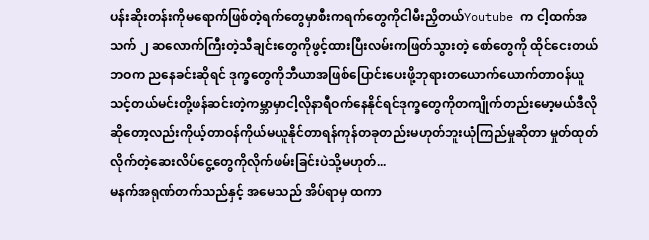ပန်းဆိုးတန်းကိုမရောက်ဖြစ်တဲ့ရက်တွေမှာစီးကရက်တွေကိုငါမီးညှိတယ်Youtube က ငါ့ထက်အသက် ၂ ဆလောက်ကြီးတဲ့သီချင်းတွေကိုဖွင့်ထားပြီးလမ်းကဖြတ်သွားတဲ့ စော်တွေကို ထိုင်ငေးတယ်ဘဝက ညနေခင်းဆိုရင် ဒုက္ခတွေကိုဘီယာအဖြစ်ပြောင်းပေးဖို့ဘုရားတယောက်ယောက်တာဝန်ယူသင့်တယ်မင်းတို့ဖန်ဆင်းတဲ့ကမ္ဘာမှာငါ့လိုနာရီဝက်နေနိုင်ရင်ဒုက္ခတွေကိုတကျိုက်တည်းမော့မယ်ဒီလိုဆိုတော့လည်းကိုယ့်တာဝန်ကိုယ်မယူနိုင်တာရန်ကုန်တခုတည်းမဟုတ်ဘူးယုံကြည်မှုဆိုတာ မှုတ်ထုတ်လိုက်တဲ့ဆေးလိပ်ငွေ့တွေကိုလိုက်ဖမ်းခြင်းပဲသို့မဟုတ်...
မနက်အရုဏ်တက်သည်နှင့် အမေသည် အိပ်ရာမှ ထကာ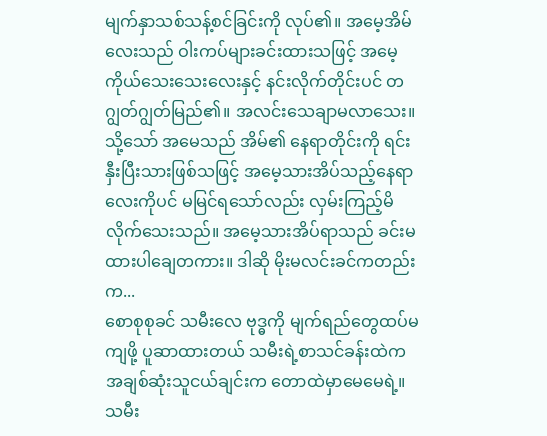မျက်နှာသစ်သန့်စင်ခြင်းကို လုပ်၏။ အမေ့အိမ်လေးသည် ဝါးကပ်များခင်းထားသဖြင့် အမေ့ကိုယ်သေးသေးလေးနှင့် နင်းလိုက်တိုင်းပင် တဂျွတ်ဂျွတ်မြည်၏။ အလင်းသေချာမလာသေး။ သို့သော် အမေသည် အိမ်၏ နေရာတိုင်းကို ရင်းနှီးပြီးသားဖြစ်သဖြင့် အမေ့သားအိပ်သည့်နေရာလေးကိုပင် မမြင်ရသော်လည်း လှမ်းကြည့်မိလိုက်သေးသည်။ အမေ့သားအိပ်ရာသည် ခင်းမထားပါချေတကား။ ဒါဆို မိုးမလင်းခင်ကတည်းက...
စောစုစုခင် သမီးလေ ဗုဒ္ဓကို မျက်ရည်တွေထပ်မကျဖို့ ပူဆာထားတယ် သမီးရဲ့စာသင်ခန်းထဲကအချစ်ဆုံးသူငယ်ချင်းက တောထဲမှာမေမေရဲ့။ သမီး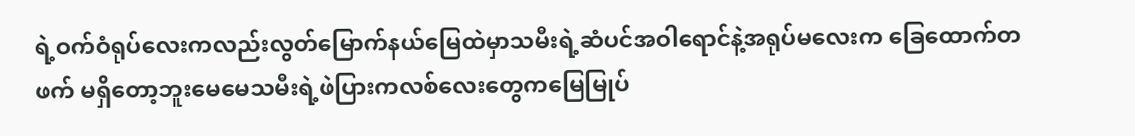ရဲ့ဝက်ဝံရုပ်လေးကလည်းလွတ်မြောက်နယ်မြေထဲမှာသမီးရဲ့ဆံပင်အဝါရောင်နဲ့အရုပ်မလေးက ခြေထောက်တဖက် မရှိတော့ဘူးမေမေသမီးရဲ့ဖဲပြားကလစ်လေးတွေကမြေမြုပ်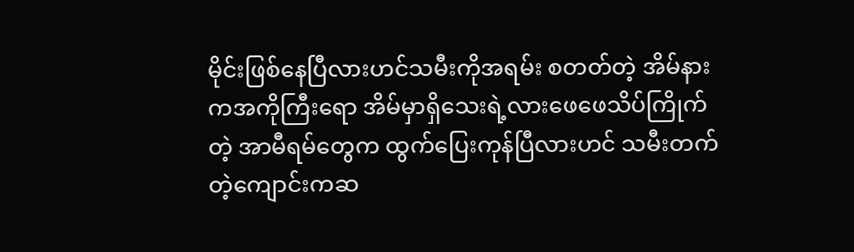မိုင်းဖြစ်နေပြီလားဟင်သမီးကိုအရမ်း စတတ်တဲ့ အိမ်နားကအကိုကြီးရော အိမ်မှာရှိသေးရဲ့လားဖေဖေသိပ်ကြိုက်တဲ့ အာမီရမ်တွေက ထွက်ပြေးကုန်ပြီလားဟင် သမီးတက်တဲ့ကျောင်းကဆ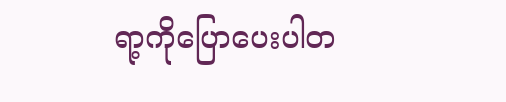ရာ့ကိုပြောပေးပါတ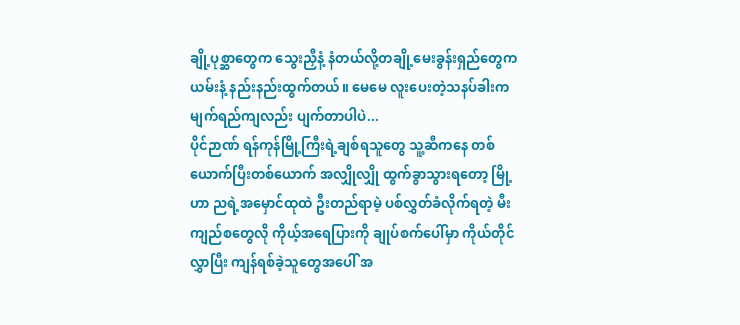ချို့ပုစ္ဆာတွေက သွေးညှီနံ့ နံတယ်လို့တချို့မေးခွန်းရှည်တွေက ယမ်းနံ့ နည်းနည်းထွက်တယ်။ မေမေ လူးပေးတဲ့သနပ်ခါးက မျက်ရည်ကျလည်း ပျက်တာပါပဲ...
ပိုင်ဉာဏ် ရန်ကုန်မြို့ကြီးရဲ့ချစ်ရသူတွေ သူ့ဆီကနေ တစ်ယောက်ပြီးတစ်ယောက် အလျှိုလျှို ထွက်ခွာသွားရတော့ မြို့ဟာ ညရဲ့အမှောင်ထုထဲ ဦးတည်ရာမဲ့ ပစ်လွှတ်ခံလိုက်ရတဲ့ မီးကျည်စတွေလို ကိုယ့်အရေပြားကို ချုပ်စက်ပေါ်မှာ ကိုယ်တိုင်လွှာပြီး ကျန်ရစ်ခဲ့သူတွေအပေါ် အ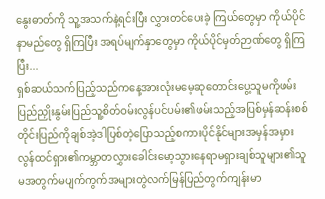နွေးဓာတ်ကို သူ့အသက်နဲ့ရင်းပြီး လွှားတင်ပေးခဲ့ ကြယ်တွေမှာ ကိုယ်ပိုင်နာမည်တွေ ရှိကြပြီး အရပ်မျက်နှာတွေမှာ ကိုယ်ပိုင်မှတ်ဉာဏ်တွေ ရှိကြပြီး...
ရှစ်ဆယ်သက်ပြည့်သည်ကနေ့အားလုံးမမေ့ဆုတောင်းပွေ့သူမကိုဖမ်းပြည်ညှိုးနွမ်းပြည်သူ့စိတ်ဝမ်းလွန်ပင်ပမ်း၏ဖမ်းသည့်အပြစ်မှန်ဆန်းစစ်တိုင်းပြည်ကိုချစ်အဲ့ဒါပြစ်တဲ့ပြောသည့်စကားပိုင်နိုင်များအမှန်အမှားလွန်ထင်ရှား၏ကမ္ဘာတလွှားခေါင်းမော့သွားနေရာမရှားချစ်သူများ၏သူမအတွက်မပျက်ကွက်အများတွဲလက်မြန်ပြည်တွက်ကျန်းမာ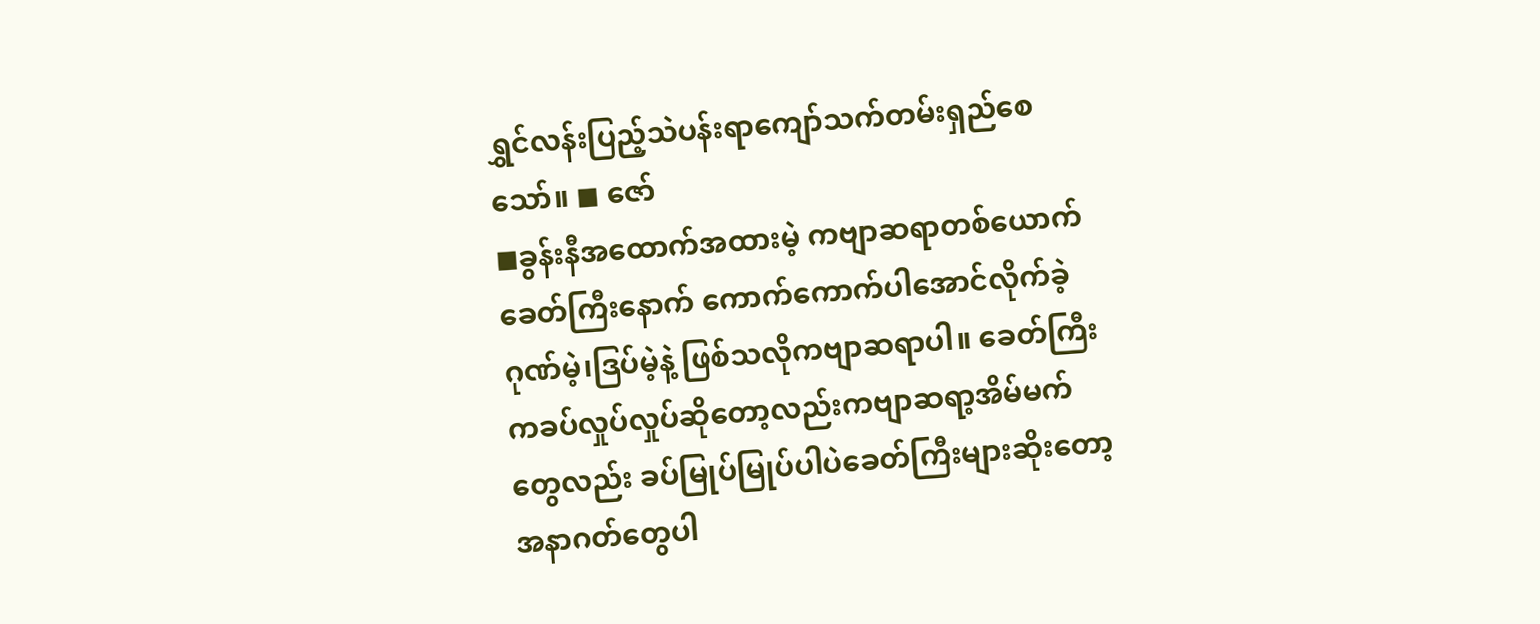ရွှင်လန်းပြည့်သဲပန်းရာကျော်သက်တမ်းရှည်စေသော်။ ◼ ဇော်
◼ခွန်းနီအထောက်အထားမဲ့ ကဗျာဆရာတစ်ယောက်ခေတ်ကြီးနောက် ကောက်ကောက်ပါအောင်လိုက်ခဲ့ဂုဏ်မဲ့၊ဒြပ်မဲ့နဲ့ ဖြစ်သလိုကဗျာဆရာပါ။ ခေတ်ကြီးကခပ်လှုပ်လှုပ်ဆိုတော့လည်းကဗျာဆရာ့အိမ်မက်တွေလည်း ခပ်မြုပ်မြုပ်ပါပဲခေတ်ကြီးများဆိုးတော့ အနာဂတ်တွေပါ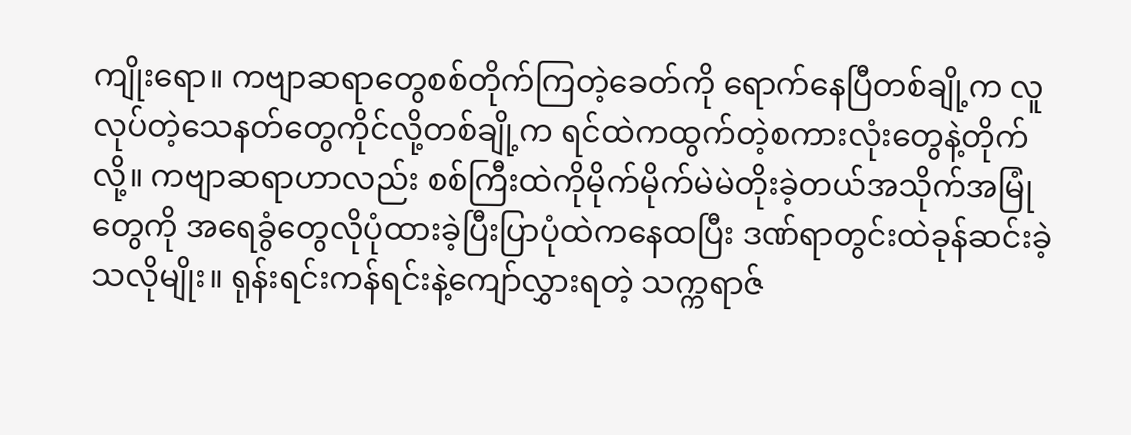ကျိုးရော။ ကဗျာဆရာတွေစစ်တိုက်ကြတဲ့ခေတ်ကို ရောက်နေပြီတစ်ချို့က လူလုပ်တဲ့သေနတ်တွေကိုင်လို့တစ်ချို့က ရင်ထဲကထွက်တဲ့စကားလုံးတွေနဲ့တိုက်လို့။ ကဗျာဆရာဟာလည်း စစ်ကြီးထဲကိုမိုက်မိုက်မဲမဲတိုးခဲ့တယ်အသိုက်အမြုံတွေကို အရေခွံတွေလိုပုံထားခဲ့ပြီးပြာပုံထဲကနေထပြီး ဒဏ်ရာတွင်းထဲခုန်ဆင်းခဲ့သလိုမျိုး။ ရုန်းရင်းကန်ရင်းနဲ့ကျော်လွှားရတဲ့ သက္ကရာဇ်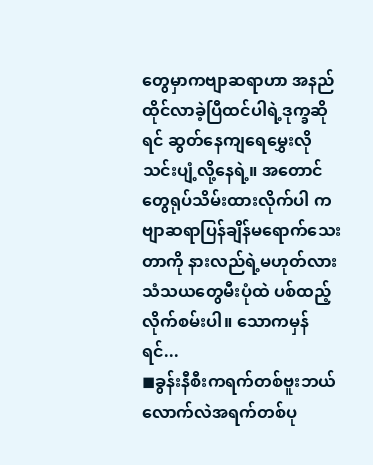တွေမှာကဗျာဆရာဟာ အနည်ထိုင်လာခဲ့ပြီထင်ပါရဲ့ဒုက္ခဆိုရင် ဆွတ်နေကျရေမွှေးလိုသင်းပျံ့လို့နေရဲ့။ အတောင်တွေရုပ်သိမ်းထားလိုက်ပါ ကဗျာဆရာပြန်ချိန်မရောက်သေးတာကို နားလည်ရဲ့မဟုတ်လားသံသယတွေမီးပုံထဲ ပစ်ထည့်လိုက်စမ်းပါ။ သောကမှန်ရင်...
◼ခွန်းနီစီးကရက်တစ်ဗူးဘယ်လောက်လဲအရက်တစ်ပု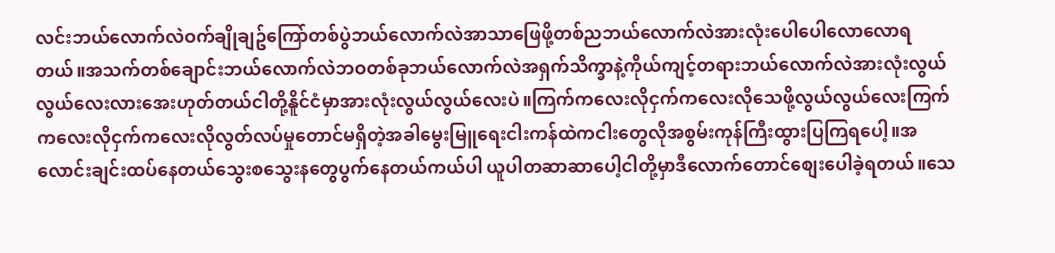လင်းဘယ်လောက်လဲဝက်ချိုချဥ်ကြော်တစ်ပွဲဘယ်လောက်လဲအာသာဖြေဖို့တစ်ညဘယ်လောက်လဲအားလုံးပေါပေါလောလောရတယ်။အသက်တစ်ချောင်းဘယ်လောက်လဲဘဝတစ်ခုဘယ်လောက်လဲအရှက်သိက္ခာနဲ့ကိုယ်ကျင့်တရားဘယ်လောက်လဲအားလုံးလွယ်လွယ်လေးလားအေးဟုတ်တယ်ငါတို့နိူင်ငံမှာအားလုံးလွယ်လွယ်လေးပဲ။ကြက်ကလေးလိုငှက်ကလေးလိုသေဖို့လွယ်လွယ်လေးကြက်ကလေးလိုငှက်ကလေးလိုလွတ်လပ်မှုတောင်မရှိတဲ့အခါမွေးမြူရေးငါးကန်ထဲကငါးတွေလိုအစွမ်းကုန်ကြီးထွားပြကြရပေါ့။အလောင်းချင်းထပ်နေတယ်သွေးစသွေးနတွေပွက်နေတယ်ကယ်ပါ ယူပါတဆာဆာပေါ့ငါတို့မှာဒီလောက်တောင်စျေးပေါခဲ့ရတယ်။သေ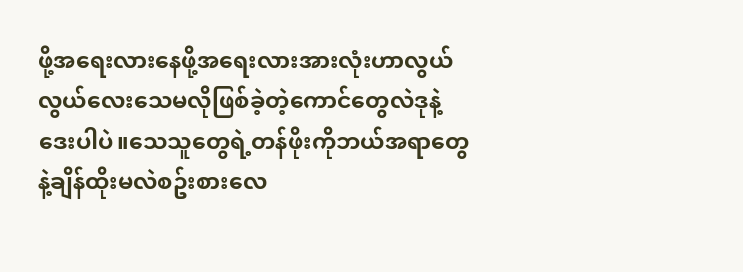ဖို့အရေးလားနေဖို့အရေးလားအားလုံးဟာလွယ်လွယ်လေးသေမလိုဖြစ်ခဲ့တဲ့ကောင်တွေလဲဒုနဲ့ဒေးပါပဲ။သေသူတွေရဲ့တန်ဖိုးကိုဘယ်အရာတွေနဲ့ချိန်ထိုးမလဲစဥ်းစားလေ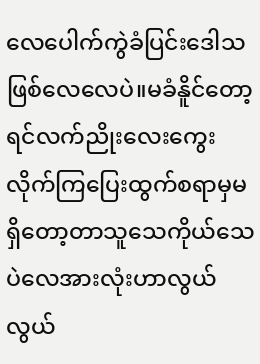လေပေါက်ကွဲခံပြင်းဒေါသဖြစ်လေလေပဲ။မခံနိူင်တော့ရင်လက်ညိုးလေးကွေးလိုက်ကြပြေးထွက်စရာမှမရှိတော့တာသူသေကိုယ်သေပဲလေအားလုံးဟာလွယ်လွယ်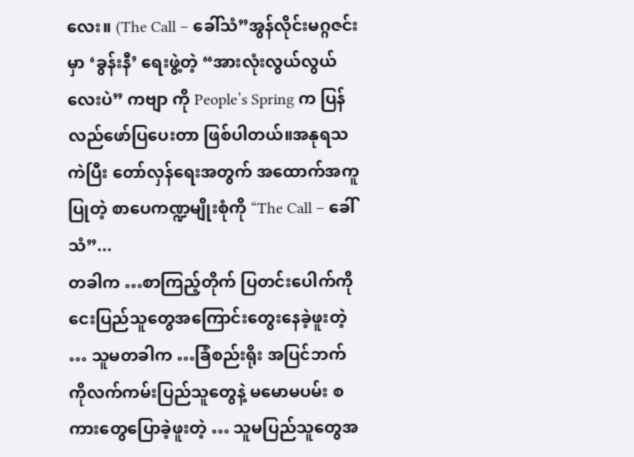လေး။ (The Call – ခေါ်သံ”အွန်လိုင်းမဂ္ဂဇင်းမှာ ‘ခွန်းနီ’ ရေးဖွဲ့တဲ့ “အားလုံးလွယ်လွယ်လေးပဲ” ကဗျာ ကို People’s Spring က ပြန်လည်ဖော်ပြပေးတာ ဖြစ်ပါတယ်။အနုရသကဲပြီး တော်လှန်ရေးအတွက် အထောက်အကူ ပြုတဲ့ စာပေကဏ္ဍမျိုးစုံကို “The Call – ခေါ်သံ”...
တခါက …စာကြည့်တိုက် ပြတင်းပေါက်ကိုငေးပြည်သူတွေအကြောင်းတွေးနေခဲ့ဖူးတဲ့ … သူမတခါက …ခြံစည်းရိုး အပြင်ဘက်ကိုလက်ကမ်းပြည်သူတွေနဲ့ မမောမပမ်း စကားတွေပြောခဲ့ဖူးတဲ့ … သူမပြည်သူတွေအ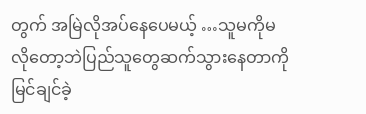တွက် အမြဲလိုအပ်နေပေမယ့် …သူမကိုမလိုတော့ဘဲပြည်သူတွေဆက်သွားနေတာကို မြင်ချင်ခဲ့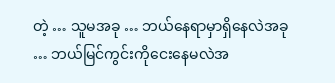တဲ့ … သူမအခု … ဘယ်နေရာမှာရှိနေလဲအခု … ဘယ်မြင်ကွင်းကိုငေးနေမလဲအ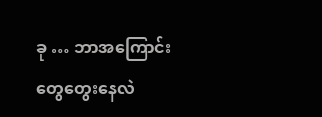ခု … ဘာအကြောင်းတွေတွေးနေလဲ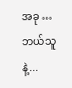အခု … ဘယ်သူနဲ့...